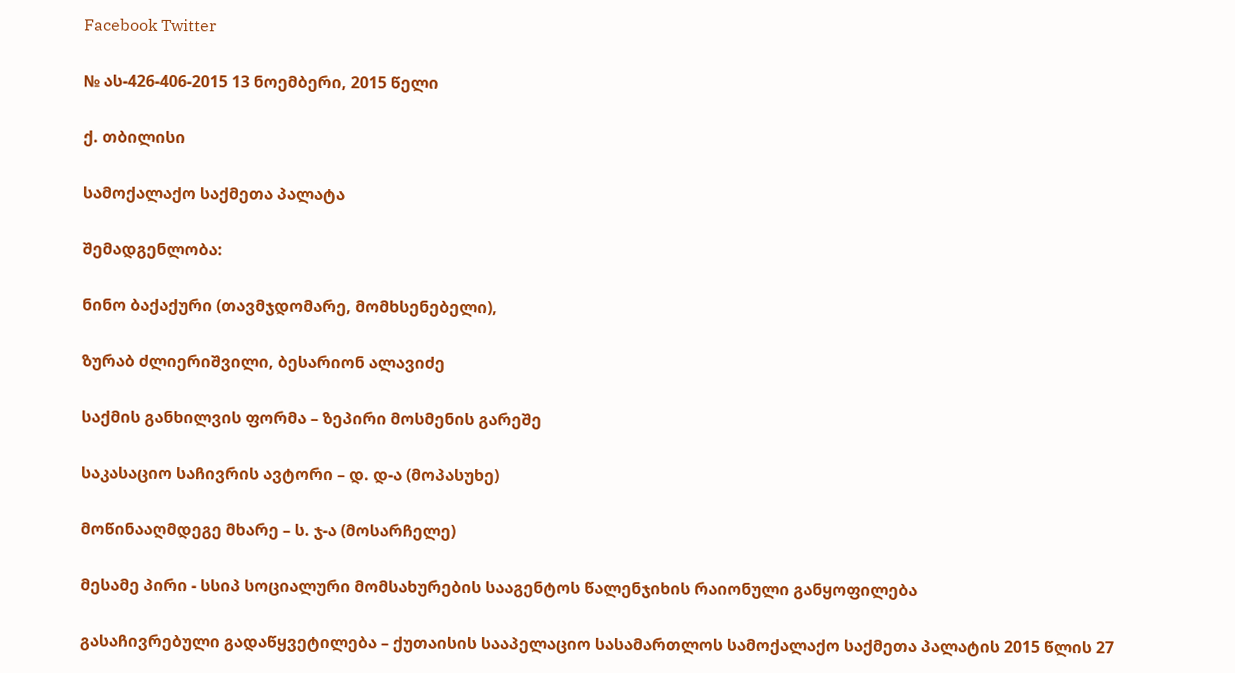Facebook Twitter

№ ას-426-406-2015 13 ნოემბერი, 2015 წელი

ქ. თბილისი

სამოქალაქო საქმეთა პალატა

შემადგენლობა:

ნინო ბაქაქური (თავმჯდომარე, მომხსენებელი),

ზურაბ ძლიერიშვილი, ბესარიონ ალავიძე

საქმის განხილვის ფორმა – ზეპირი მოსმენის გარეშე

საკასაციო საჩივრის ავტორი – დ. დ-ა (მოპასუხე)

მოწინააღმდეგე მხარე – ს. ჯ-ა (მოსარჩელე)

მესამე პირი - სსიპ სოციალური მომსახურების სააგენტოს წალენჯიხის რაიონული განყოფილება

გასაჩივრებული გადაწყვეტილება – ქუთაისის სააპელაციო სასამართლოს სამოქალაქო საქმეთა პალატის 2015 წლის 27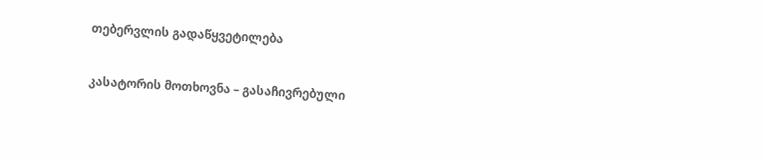თებერვლის გადაწყვეტილება

კასატორის მოთხოვნა – გასაჩივრებული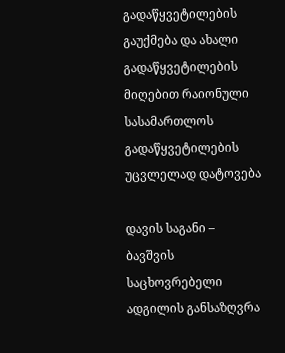გადაწყვეტილების გაუქმება და ახალი გადაწყვეტილების მიღებით რაიონული სასამართლოს გადაწყვეტილების უცვლელად დატოვება

დავის საგანი – ბავშვის საცხოვრებელი ადგილის განსაზღვრა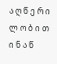ა ღ წ ე რ ი ლ ო ბ ი თ ი ნ ა წ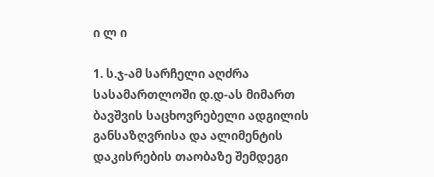ი ლ ი

1. ს.ჯ-ამ სარჩელი აღძრა სასამართლოში დ.დ-ას მიმართ ბავშვის საცხოვრებელი ადგილის განსაზღვრისა და ალიმენტის დაკისრების თაობაზე შემდეგი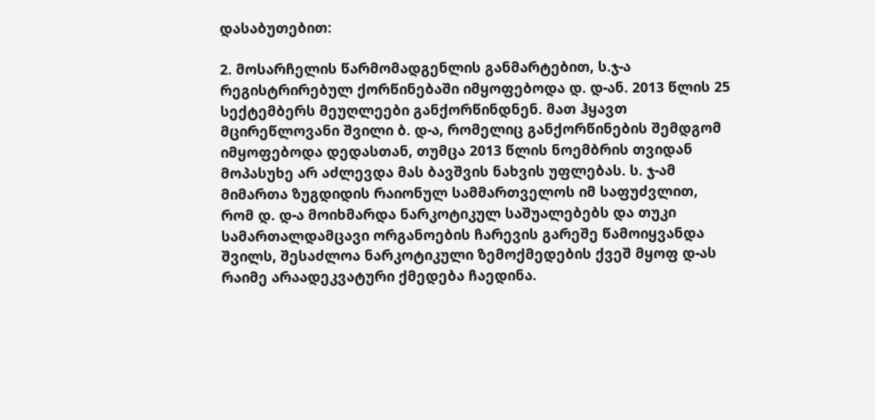დასაბუთებით:

2. მოსარჩელის წარმომადგენლის განმარტებით, ს.ჯ-ა რეგისტრირებულ ქორწინებაში იმყოფებოდა დ. დ-ან. 2013 წლის 25 სექტემბერს მეუღლეები განქორწინდნენ. მათ ჰყავთ მცირეწლოვანი შვილი ბ. დ-ა, რომელიც განქორწინების შემდგომ იმყოფებოდა დედასთან, თუმცა 2013 წლის ნოემბრის თვიდან მოპასუხე არ აძლევდა მას ბავშვის ნახვის უფლებას. ს. ჯ-ამ მიმართა ზუგდიდის რაიონულ სამმართველოს იმ საფუძვლით, რომ დ. დ-ა მოიხმარდა ნარკოტიკულ საშუალებებს და თუკი სამართალდამცავი ორგანოების ჩარევის გარეშე წამოიყვანდა შვილს, შესაძლოა ნარკოტიკული ზემოქმედების ქვეშ მყოფ დ-ას რაიმე არაადეკვატური ქმედება ჩაედინა.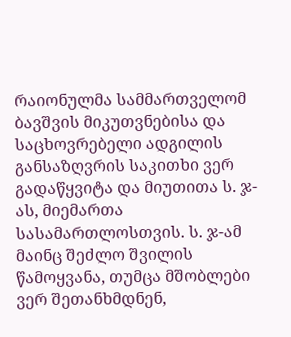რაიონულმა სამმართველომ ბავშვის მიკუთვნებისა და საცხოვრებელი ადგილის განსაზღვრის საკითხი ვერ გადაწყვიტა და მიუთითა ს. ჯ-ას, მიემართა სასამართლოსთვის. ს. ჯ-ამ მაინც შეძლო შვილის წამოყვანა, თუმცა მშობლები ვერ შეთანხმდნენ,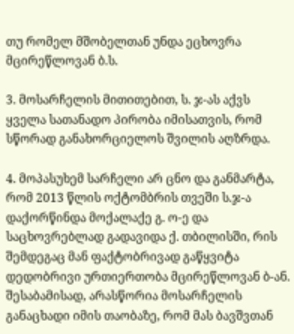თუ რომელ მშობელთან უნდა ეცხოვრა მცირეწლოვან ბ.ს.

3. მოსარჩელის მითითებით, ს. ჯ-ას აქვს ყველა სათანადო პირობა იმისათვის, რომ სწორად განახორციელოს შვილის აღზრდა.

4. მოპასუხემ სარჩელი არ ცნო და განმარტა, რომ 2013 წლის ოქტომბრის თვეში ს.ჯ-ა დაქორწინდა მოქალაქე გ. ო-ე და საცხოვრებლად გადავიდა ქ. თბილისში, რის შემდეგაც მან ფაქტობრივად გაწყვიტა დედობრივი ურთიერთობა მცირეწლოვან ბ-ან. შესაბამისად, არასწორია მოსარჩელის განაცხადი იმის თაობაზე, რომ მას ბავშვთან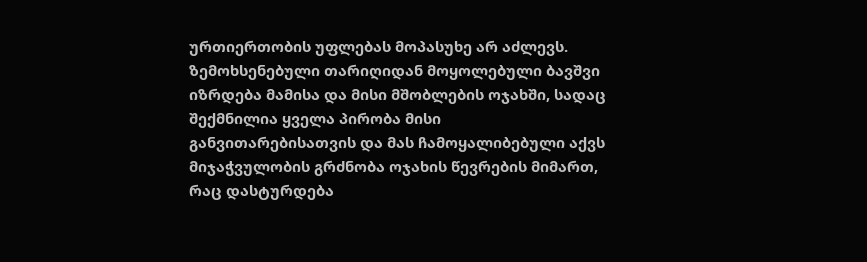ურთიერთობის უფლებას მოპასუხე არ აძლევს. ზემოხსენებული თარიღიდან მოყოლებული ბავშვი იზრდება მამისა და მისი მშობლების ოჯახში, სადაც შექმნილია ყველა პირობა მისი განვითარებისათვის და მას ჩამოყალიბებული აქვს მიჯაჭვულობის გრძნობა ოჯახის წევრების მიმართ, რაც დასტურდება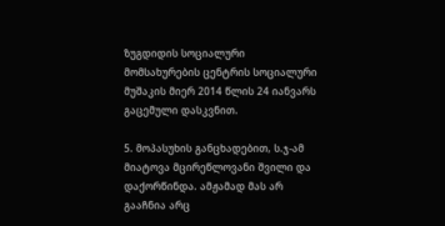ზუგდიდის სოციალური მომსახურების ცენტრის სოციალური მუშაკის მიერ 2014 წლის 24 იანვარს გაცემული დასკვნით.

5. მოპასუხის განცხადებით, ს.ჯ-ამ მიატოვა მცირეწლოვანი შვილი და დაქორწინდა. ამჟამად მას არ გააჩნია არც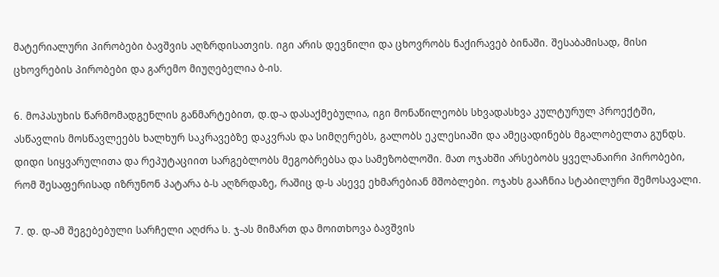მატერიალური პირობები ბავშვის აღზრდისათვის. იგი არის დევნილი და ცხოვრობს ნაქირავებ ბინაში. შესაბამისად, მისი ცხოვრების პირობები და გარემო მიუღებელია ბ-ის.

6. მოპასუხის წარმომადგენლის განმარტებით, დ.დ-ა დასაქმებულია, იგი მონაწილეობს სხვადასხვა კულტურულ პროექტში, ასწავლის მოსწავლეებს ხალხურ საკრავებზე დაკვრას და სიმღერებს, გალობს ეკლესიაში და ამეცადინებს მგალობელთა გუნდს. დიდი სიყვარულითა და რეპუტაციით სარგებლობს მეგობრებსა და სამეზობლოში. მათ ოჯახში არსებობს ყველანაირი პირობები, რომ შესაფერისად იზრუნონ პატარა ბ-ს აღზრდაზე, რაშიც დ-ს ასევე ეხმარებიან მშობლები. ოჯახს გააჩნია სტაბილური შემოსავალი.

7. დ. დ-ამ შეგებებული სარჩელი აღძრა ს. ჯ-ას მიმართ და მოითხოვა ბავშვის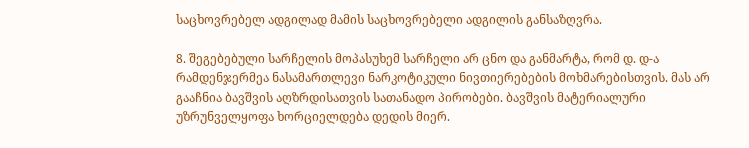საცხოვრებელ ადგილად მამის საცხოვრებელი ადგილის განსაზღვრა.

8. შეგებებული სარჩელის მოპასუხემ სარჩელი არ ცნო და განმარტა, რომ დ. დ-ა რამდენჯერმეა ნასამართლევი ნარკოტიკული ნივთიერებების მოხმარებისთვის. მას არ გააჩნია ბავშვის აღზრდისათვის სათანადო პირობები. ბავშვის მატერიალური უზრუნველყოფა ხორციელდება დედის მიერ.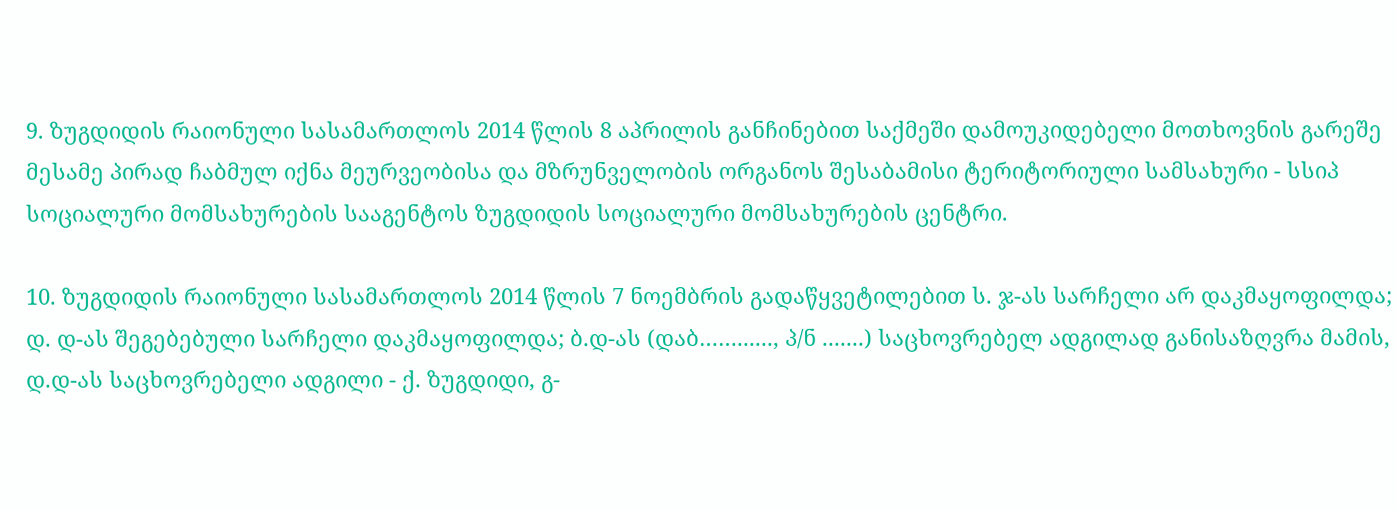9. ზუგდიდის რაიონული სასამართლოს 2014 წლის 8 აპრილის განჩინებით საქმეში დამოუკიდებელი მოთხოვნის გარეშე მესამე პირად ჩაბმულ იქნა მეურვეობისა და მზრუნველობის ორგანოს შესაბამისი ტერიტორიული სამსახური - სსიპ სოციალური მომსახურების სააგენტოს ზუგდიდის სოციალური მომსახურების ცენტრი.

10. ზუგდიდის რაიონული სასამართლოს 2014 წლის 7 ნოემბრის გადაწყვეტილებით ს. ჯ-ას სარჩელი არ დაკმაყოფილდა; დ. დ-ას შეგებებული სარჩელი დაკმაყოფილდა; ბ.დ-ას (დაბ……......, პ/ნ .......) საცხოვრებელ ადგილად განისაზღვრა მამის, დ.დ-ას საცხოვრებელი ადგილი - ქ. ზუგდიდი, გ-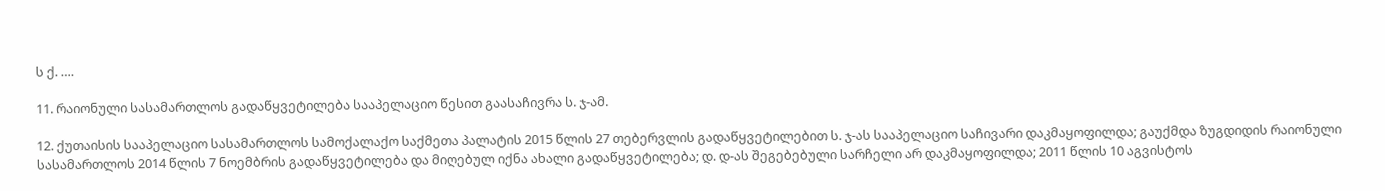ს ქ. ….

11. რაიონული სასამართლოს გადაწყვეტილება სააპელაციო წესით გაასაჩივრა ს. ჯ-ამ.

12. ქუთაისის სააპელაციო სასამართლოს სამოქალაქო საქმეთა პალატის 2015 წლის 27 თებერვლის გადაწყვეტილებით ს. ჯ-ას სააპელაციო საჩივარი დაკმაყოფილდა; გაუქმდა ზუგდიდის რაიონული სასამართლოს 2014 წლის 7 ნოემბრის გადაწყვეტილება და მიღებულ იქნა ახალი გადაწყვეტილება; დ. დ-ას შეგებებული სარჩელი არ დაკმაყოფილდა; 2011 წლის 10 აგვისტოს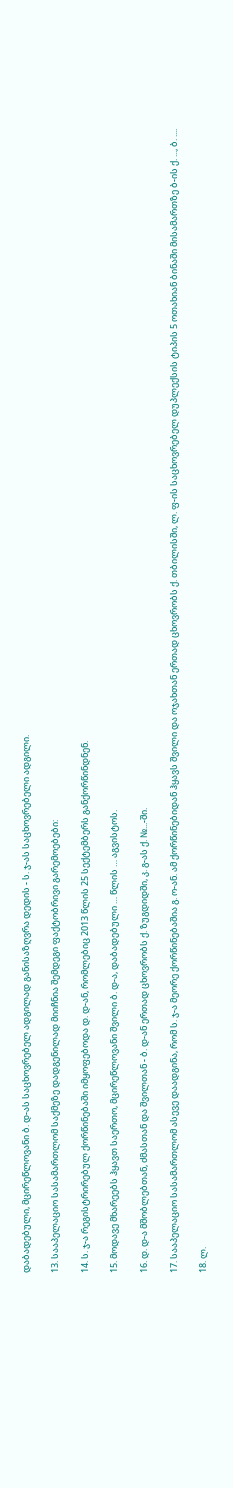დაბადებული, მცირეწლოვანი ბ. დ-ას საცხოვრებელ ადგილად განისაზღვრა დედის - ს. ჯ-ას საცხოვრებელი ადგილი.

13. სააპელაციო სასამართლომ საქმეზე დადგენილად მიიჩნია შემდეგი ფაქტობრივი გარემოებები:

14. ს. ჯ-ა რეგისტრირებულ ქორწინებაში იმყოფებოდა დ. დ-ან, რომლებიც 2013 წლის 25 სექტემბერს განქორწინდნენ.

15. მოდავე მხარეებს ჰყავთ საერთო, მცირეწლოვანი შვილი ბ. დ-ა, დაბადებული … წლის … აგვისტოს.

16. დ. დ-ა მშობლებთან, ძმასთან და შვილთან - ბ. დ-ან ერთად ცხოვრობს ქ. ზუგდიდში, კ. გ-ას ქ. №...-ში.

17. სააპელაციო სასამართლომ ასევე დაადგინა, რომ ს. ჯ-ა მეორე ქორწინებაშია გ. ო-ან. ამ ქორწინებიდან ჰყავს შვილი და ოჯახთან ერთად ცხოვრობს ქ. თბილისში, ლ. ფ-ის საცხოვრებელ დუპლექსის ტიპის 5 ოთახიან ბინაში მისამართზე ბ-ის ქ. ..., ბ. ....

18. ლ.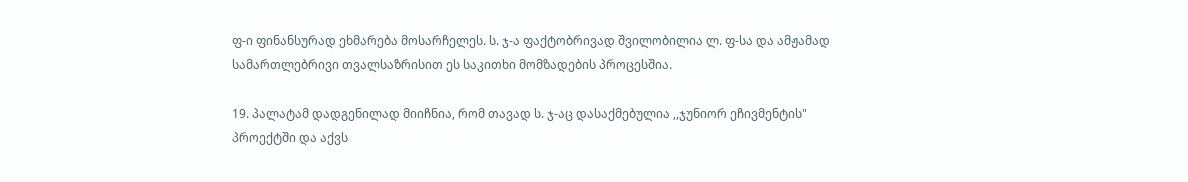ფ-ი ფინანსურად ეხმარება მოსარჩელეს. ს. ჯ-ა ფაქტობრივად შვილობილია ლ. ფ-სა და ამჟამად სამართლებრივი თვალსაზრისით ეს საკითხი მომზადების პროცესშია.

19. პალატამ დადგენილად მიიჩნია, რომ თავად ს. ჯ-აც დასაქმებულია ,,ჯუნიორ ეჩივმენტის" პროექტში და აქვს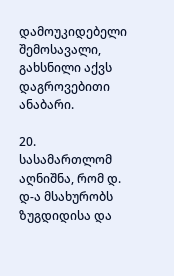დამოუკიდებელი შემოსავალი, გახსნილი აქვს დაგროვებითი ანაბარი.

20. სასამართლომ აღნიშნა, რომ დ. დ-ა მსახურობს ზუგდიდისა და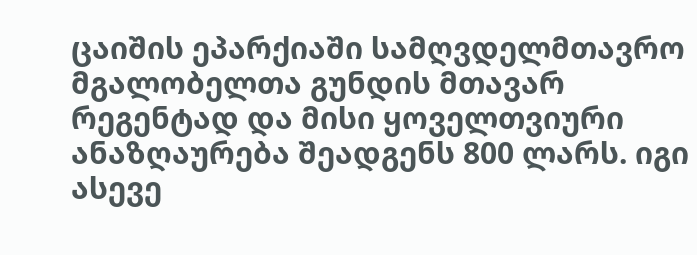ცაიშის ეპარქიაში სამღვდელმთავრო მგალობელთა გუნდის მთავარ რეგენტად და მისი ყოველთვიური ანაზღაურება შეადგენს 800 ლარს. იგი ასევე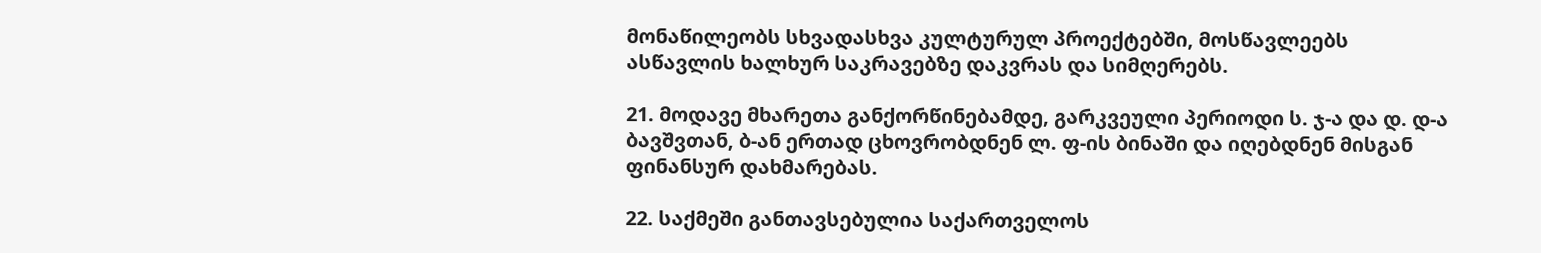მონაწილეობს სხვადასხვა კულტურულ პროექტებში, მოსწავლეებს ასწავლის ხალხურ საკრავებზე დაკვრას და სიმღერებს.

21. მოდავე მხარეთა განქორწინებამდე, გარკვეული პერიოდი ს. ჯ-ა და დ. დ-ა ბავშვთან, ბ-ან ერთად ცხოვრობდნენ ლ. ფ-ის ბინაში და იღებდნენ მისგან ფინანსურ დახმარებას.

22. საქმეში განთავსებულია საქართველოს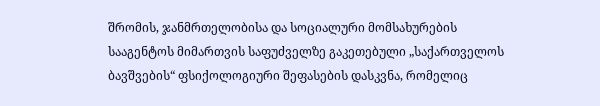შრომის, ჯანმრთელობისა და სოციალური მომსახურების სააგენტოს მიმართვის საფუძველზე გაკეთებული „საქართველოს ბავშვების“ ფსიქოლოგიური შეფასების დასკვნა, რომელიც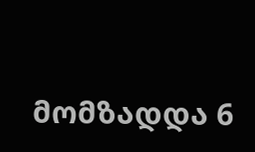მომზადდა 6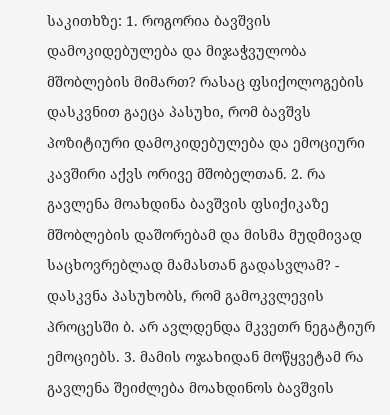საკითხზე: 1. როგორია ბავშვის დამოკიდებულება და მიჯაჭვულობა მშობლების მიმართ? რასაც ფსიქოლოგების დასკვნით გაეცა პასუხი, რომ ბავშვს პოზიტიური დამოკიდებულება და ემოციური კავშირი აქვს ორივე მშობელთან. 2. რა გავლენა მოახდინა ბავშვის ფსიქიკაზე მშობლების დაშორებამ და მისმა მუდმივად საცხოვრებლად მამასთან გადასვლამ? - დასკვნა პასუხობს, რომ გამოკვლევის პროცესში ბ. არ ავლდენდა მკვეთრ ნეგატიურ ემოციებს. 3. მამის ოჯახიდან მოწყვეტამ რა გავლენა შეიძლება მოახდინოს ბავშვის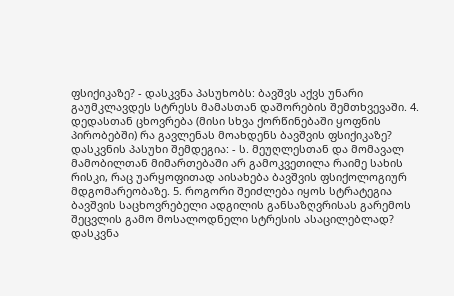ფსიქიკაზე? - დასკვნა პასუხობს: ბავშვს აქვს უნარი გაუმკლავდეს სტრესს მამასთან დაშორების შემთხვევაში. 4. დედასთან ცხოვრება (მისი სხვა ქორწინებაში ყოფნის პირობებში) რა გავლენას მოახდენს ბავშვის ფსიქიკაზე? დასკვნის პასუხი შემდეგია: - ს. მეუღლესთან და მომავალ მამობილთან მიმართებაში არ გამოკვეთილა რაიმე სახის რისკი, რაც უარყოფითად აისახება ბავშვის ფსიქოლოგიურ მდგომარეობაზე. 5. როგორი შეიძლება იყოს სტრატეგია ბავშვის საცხოვრებელი ადგილის განსაზღვრისას გარემოს შეცვლის გამო მოსალოდნელი სტრესის ასაცილებლად? დასკვნა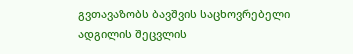გვთავაზობს ბავშვის საცხოვრებელი ადგილის შეცვლის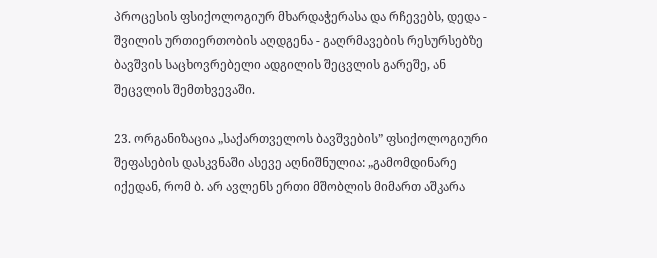პროცესის ფსიქოლოგიურ მხარდაჭერასა და რჩევებს, დედა - შვილის ურთიერთობის აღდგენა - გაღრმავების რესურსებზე ბავშვის საცხოვრებელი ადგილის შეცვლის გარეშე, ან შეცვლის შემთხვევაში.

23. ორგანიზაცია „საქართველოს ბავშვების” ფსიქოლოგიური შეფასების დასკვნაში ასევე აღნიშნულია: „გამომდინარე იქედან, რომ ბ. არ ავლენს ერთი მშობლის მიმართ აშკარა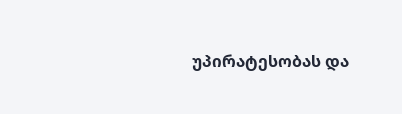უპირატესობას და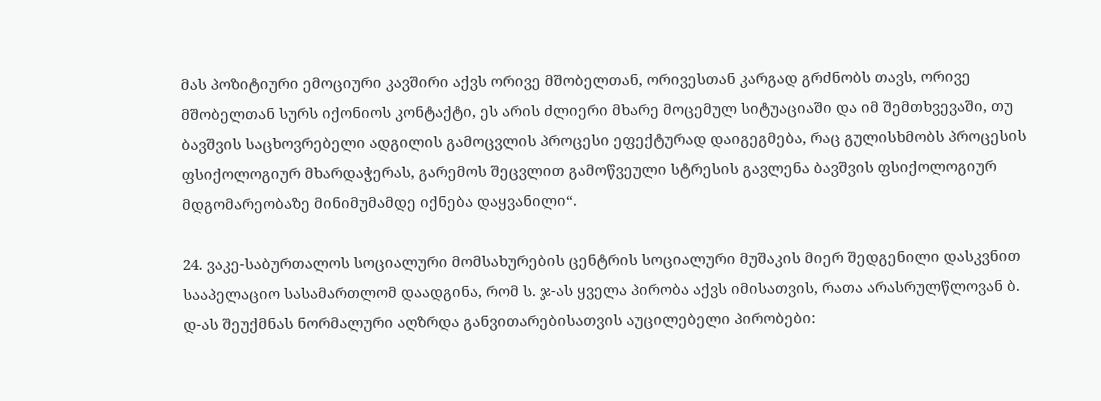მას პოზიტიური ემოციური კავშირი აქვს ორივე მშობელთან, ორივესთან კარგად გრძნობს თავს, ორივე მშობელთან სურს იქონიოს კონტაქტი, ეს არის ძლიერი მხარე მოცემულ სიტუაციაში და იმ შემთხვევაში, თუ ბავშვის საცხოვრებელი ადგილის გამოცვლის პროცესი ეფექტურად დაიგეგმება, რაც გულისხმობს პროცესის ფსიქოლოგიურ მხარდაჭერას, გარემოს შეცვლით გამოწვეული სტრესის გავლენა ბავშვის ფსიქოლოგიურ მდგომარეობაზე მინიმუმამდე იქნება დაყვანილი“.

24. ვაკე-საბურთალოს სოციალური მომსახურების ცენტრის სოციალური მუშაკის მიერ შედგენილი დასკვნით სააპელაციო სასამართლომ დაადგინა, რომ ს. ჯ-ას ყველა პირობა აქვს იმისათვის, რათა არასრულწლოვან ბ. დ-ას შეუქმნას ნორმალური აღზრდა განვითარებისათვის აუცილებელი პირობები: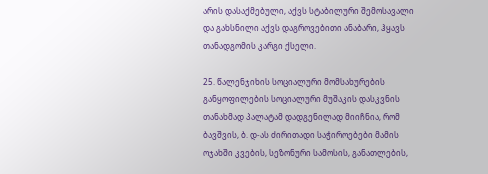არის დასაქმებული, აქვს სტაბილური შემოსავალი და გახსნილი აქვს დაგროვებითი ანაბარი, ჰყავს თანადგომის კარგი ქსელი.

25. წალენჯიხის სოციალური მომსახურების განყოფილების სოციალური მუშაკის დასკვნის თანახმად პალატამ დადგენილად მიიჩნია, რომ ბავშვის, ბ. დ-ას ძირითადი საჭიროებები მამის ოჯახში კვების, სეზონური სამოსის, განათლების,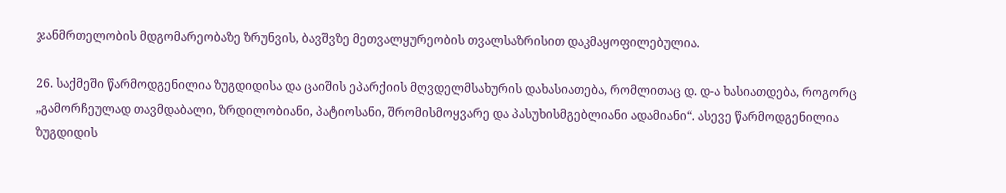ჯანმრთელობის მდგომარეობაზე ზრუნვის, ბავშვზე მეთვალყურეობის თვალსაზრისით დაკმაყოფილებულია.

26. საქმეში წარმოდგენილია ზუგდიდისა და ცაიშის ეპარქიის მღვდელმსახურის დახასიათება, რომლითაც დ. დ-ა ხასიათდება, როგორც „გამორჩეულად თავმდაბალი, ზრდილობიანი, პატიოსანი, შრომისმოყვარე და პასუხისმგებლიანი ადამიანი“. ასევე წარმოდგენილია ზუგდიდის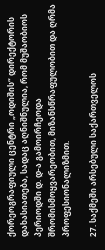ქორეოგრაფიული ცენტრი „ოდიშის“ დირექტორის დახასიათება, სადაც აღნიშნულია, რომ მუშაობიოს პერიოდში დ. დ-ა გამოირჩეოდა შრომისმოყვარეობით, მიზანსწრაფულობით და ღრმა პროფესიონალიზმით.

27. საქმეში არსებული საქართველოს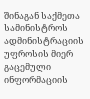შინაგან საქმეთა სამინისტროს ადმინისტრაციის უფროსის მიერ გაცემული ინფორმაციის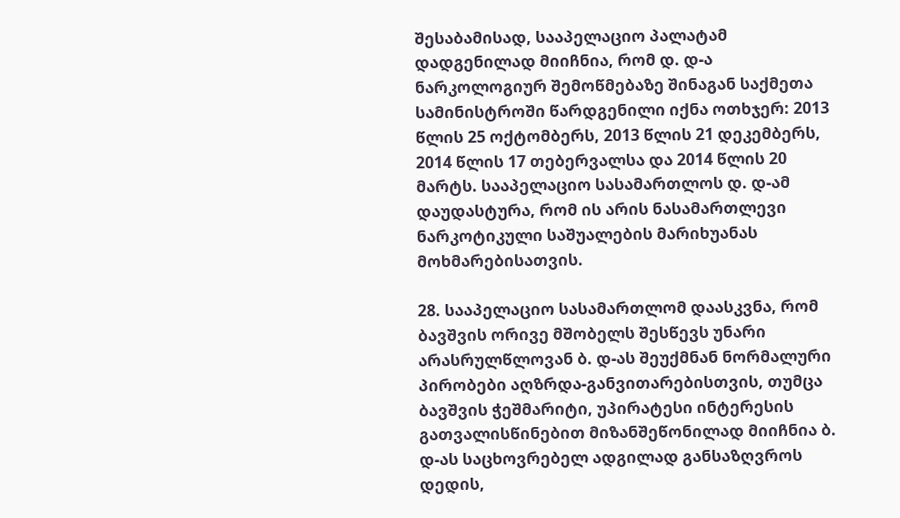შესაბამისად, სააპელაციო პალატამ დადგენილად მიიჩნია, რომ დ. დ-ა ნარკოლოგიურ შემოწმებაზე შინაგან საქმეთა სამინისტროში წარდგენილი იქნა ოთხჯერ: 2013 წლის 25 ოქტომბერს, 2013 წლის 21 დეკემბერს, 2014 წლის 17 თებერვალსა და 2014 წლის 20 მარტს. სააპელაციო სასამართლოს დ. დ-ამ დაუდასტურა, რომ ის არის ნასამართლევი ნარკოტიკული საშუალების მარიხუანას მოხმარებისათვის.

28. სააპელაციო სასამართლომ დაასკვნა, რომ ბავშვის ორივე მშობელს შესწევს უნარი არასრულწლოვან ბ. დ-ას შეუქმნან ნორმალური პირობები აღზრდა-განვითარებისთვის, თუმცა ბავშვის ჭეშმარიტი, უპირატესი ინტერესის გათვალისწინებით მიზანშეწონილად მიიჩნია ბ. დ-ას საცხოვრებელ ადგილად განსაზღვროს დედის,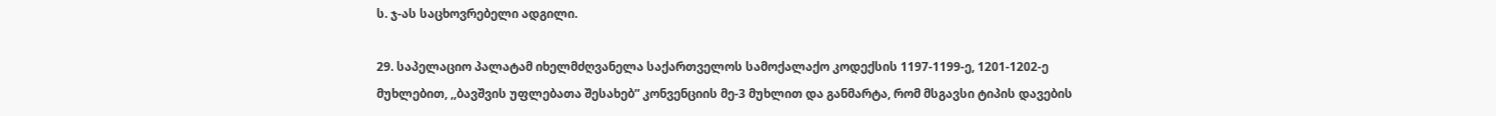ს. ჯ-ას საცხოვრებელი ადგილი.

29. საპელაციო პალატამ იხელმძღვანელა საქართველოს სამოქალაქო კოდექსის 1197-1199-ე, 1201-1202-ე მუხლებით, ,,ბავშვის უფლებათა შესახებ” კონვენციის მე-3 მუხლით და განმარტა, რომ მსგავსი ტიპის დავების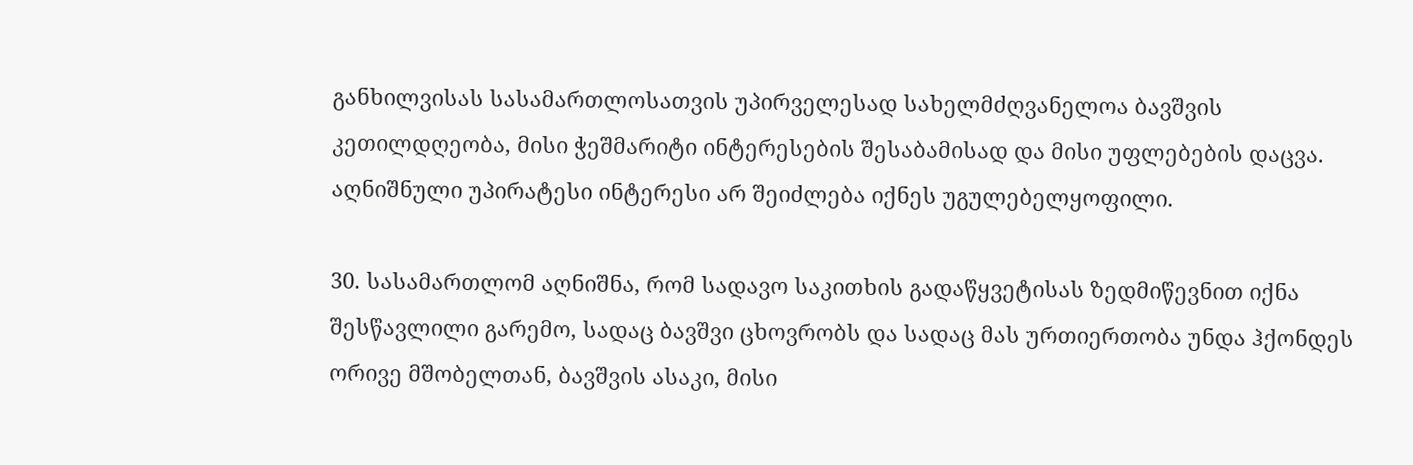განხილვისას სასამართლოსათვის უპირველესად სახელმძღვანელოა ბავშვის კეთილდღეობა, მისი ჭეშმარიტი ინტერესების შესაბამისად და მისი უფლებების დაცვა. აღნიშნული უპირატესი ინტერესი არ შეიძლება იქნეს უგულებელყოფილი.

30. სასამართლომ აღნიშნა, რომ სადავო საკითხის გადაწყვეტისას ზედმიწევნით იქნა შესწავლილი გარემო, სადაც ბავშვი ცხოვრობს და სადაც მას ურთიერთობა უნდა ჰქონდეს ორივე მშობელთან, ბავშვის ასაკი, მისი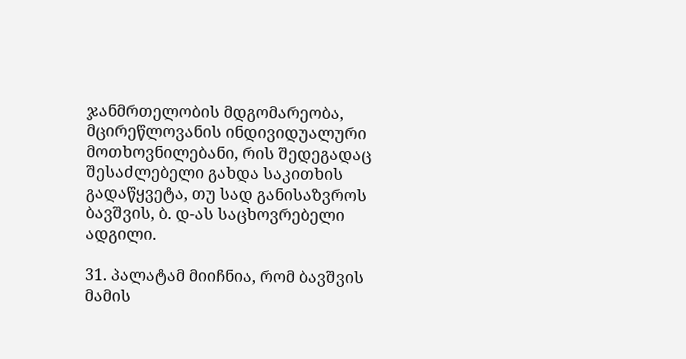ჯანმრთელობის მდგომარეობა, მცირეწლოვანის ინდივიდუალური მოთხოვნილებანი, რის შედეგადაც შესაძლებელი გახდა საკითხის გადაწყვეტა, თუ სად განისაზვროს ბავშვის, ბ. დ-ას საცხოვრებელი ადგილი.

31. პალატამ მიიჩნია, რომ ბავშვის მამის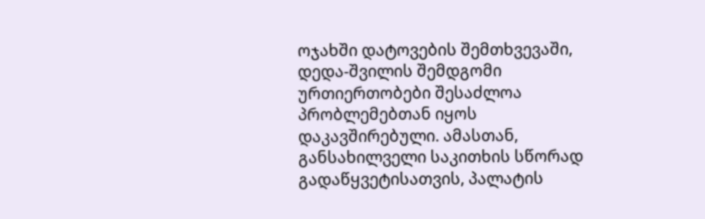ოჯახში დატოვების შემთხვევაში, დედა-შვილის შემდგომი ურთიერთობები შესაძლოა პრობლემებთან იყოს დაკავშირებული. ამასთან, განსახილველი საკითხის სწორად გადაწყვეტისათვის, პალატის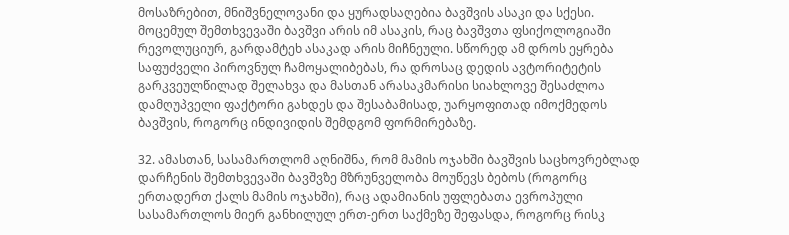მოსაზრებით, მნიშვნელოვანი და ყურადსაღებია ბავშვის ასაკი და სქესი. მოცემულ შემთხვევაში ბავშვი არის იმ ასაკის, რაც ბავშვთა ფსიქოლოგიაში რევოლუციურ, გარდამტეხ ასაკად არის მიჩნეული. სწორედ ამ დროს ეყრება საფუძველი პიროვნულ ჩამოყალიბებას, რა დროსაც დედის ავტორიტეტის გარკვეულწილად შელახვა და მასთან არასაკმარისი სიახლოვე შესაძლოა დამღუპველი ფაქტორი გახდეს და შესაბამისად, უარყოფითად იმოქმედოს ბავშვის, როგორც ინდივიდის შემდგომ ფორმირებაზე.

32. ამასთან, სასამართლომ აღნიშნა, რომ მამის ოჯახში ბავშვის საცხოვრებლად დარჩენის შემთხვევაში ბავშვზე მზრუნველობა მოუწევს ბებოს (როგორც ერთადერთ ქალს მამის ოჯახში), რაც ადამიანის უფლებათა ევროპული სასამართლოს მიერ განხილულ ერთ-ერთ საქმეზე შეფასდა, როგორც რისკ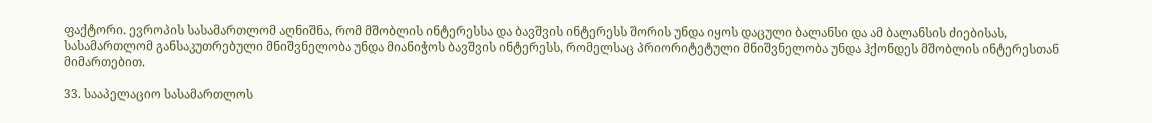ფაქტორი. ევროპის სასამართლომ აღნიშნა, რომ მშობლის ინტერესსა და ბავშვის ინტერესს შორის უნდა იყოს დაცული ბალანსი და ამ ბალანსის ძიებისას, სასამართლომ განსაკუთრებული მნიშვნელობა უნდა მიანიჭოს ბავშვის ინტერესს, რომელსაც პრიორიტეტული მნიშვნელობა უნდა ჰქონდეს მშობლის ინტერესთან მიმართებით.

33. სააპელაციო სასამართლოს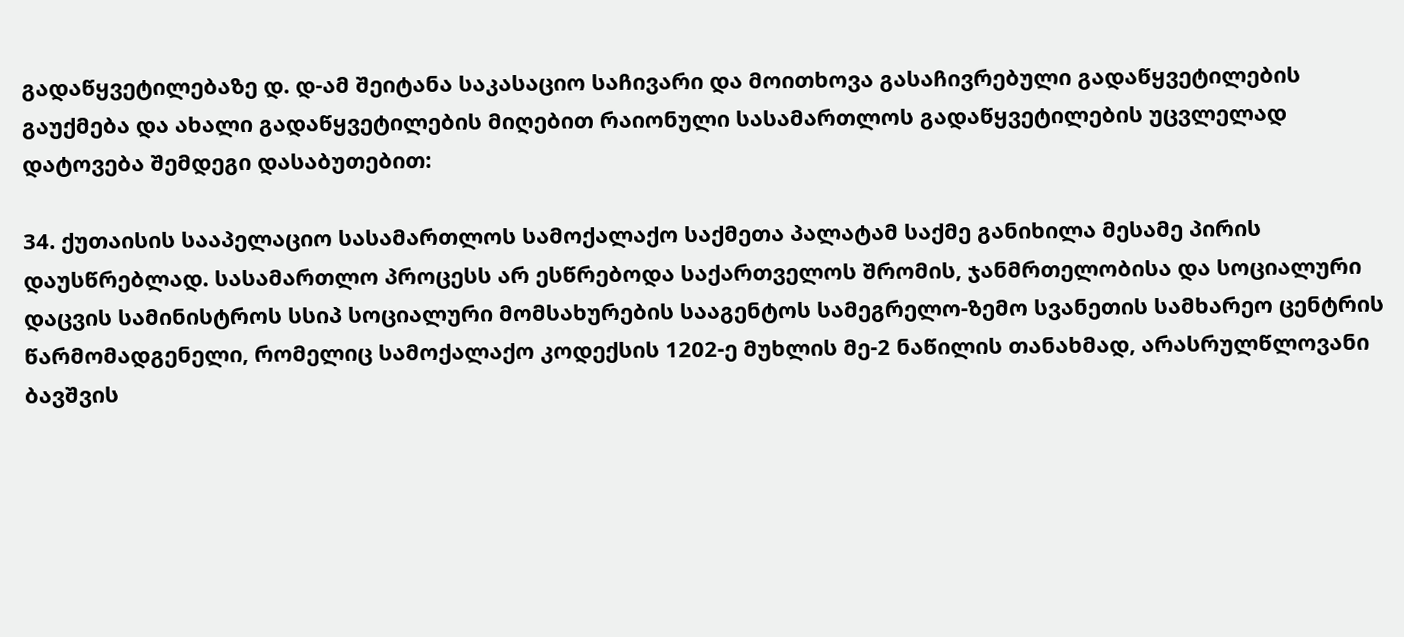გადაწყვეტილებაზე დ. დ-ამ შეიტანა საკასაციო საჩივარი და მოითხოვა გასაჩივრებული გადაწყვეტილების გაუქმება და ახალი გადაწყვეტილების მიღებით რაიონული სასამართლოს გადაწყვეტილების უცვლელად დატოვება შემდეგი დასაბუთებით:

34. ქუთაისის სააპელაციო სასამართლოს სამოქალაქო საქმეთა პალატამ საქმე განიხილა მესამე პირის დაუსწრებლად. სასამართლო პროცესს არ ესწრებოდა საქართველოს შრომის, ჯანმრთელობისა და სოციალური დაცვის სამინისტროს სსიპ სოციალური მომსახურების სააგენტოს სამეგრელო-ზემო სვანეთის სამხარეო ცენტრის წარმომადგენელი, რომელიც სამოქალაქო კოდექსის 1202-ე მუხლის მე-2 ნაწილის თანახმად, არასრულწლოვანი ბავშვის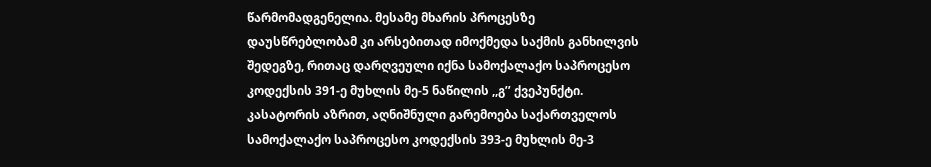წარმომადგენელია. მესამე მხარის პროცესზე დაუსწრებლობამ კი არსებითად იმოქმედა საქმის განხილვის შედეგზე, რითაც დარღვეული იქნა სამოქალაქო საპროცესო კოდექსის 391-ე მუხლის მე-5 ნაწილის ,,გ’’ ქვეპუნქტი. კასატორის აზრით, აღნიშნული გარემოება საქართველოს სამოქალაქო საპროცესო კოდექსის 393-ე მუხლის მე-3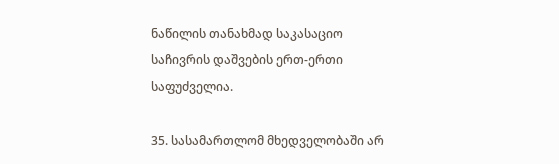ნაწილის თანახმად საკასაციო საჩივრის დაშვების ერთ-ერთი საფუძველია.

35. სასამართლომ მხედველობაში არ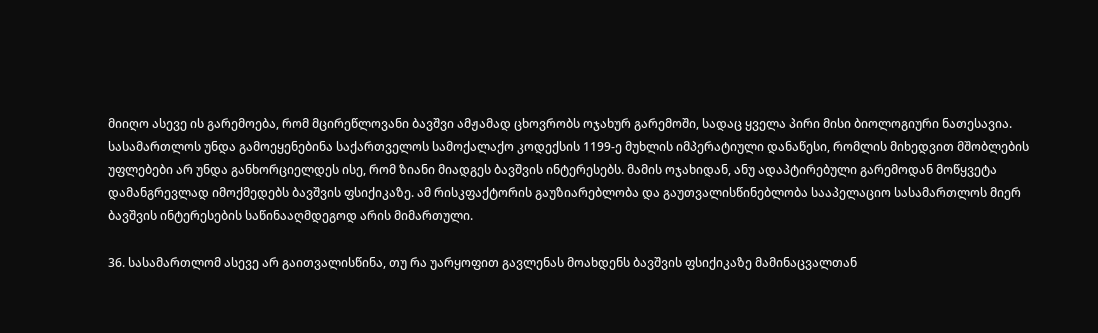მიიღო ასევე ის გარემოება, რომ მცირეწლოვანი ბავშვი ამჟამად ცხოვრობს ოჯახურ გარემოში, სადაც ყველა პირი მისი ბიოლოგიური ნათესავია. სასამართლოს უნდა გამოეყენებინა საქართველოს სამოქალაქო კოდექსის 1199-ე მუხლის იმპერატიული დანაწესი, რომლის მიხედვით მშობლების უფლებები არ უნდა განხორციელდეს ისე, რომ ზიანი მიადგეს ბავშვის ინტერესებს. მამის ოჯახიდან, ანუ ადაპტირებული გარემოდან მოწყვეტა დამანგრევლად იმოქმედებს ბავშვის ფსიქიკაზე. ამ რისკფაქტორის გაუზიარებლობა და გაუთვალისწინებლობა სააპელაციო სასამართლოს მიერ ბავშვის ინტერესების საწინააღმდეგოდ არის მიმართული.

36. სასამართლომ ასევე არ გაითვალისწინა, თუ რა უარყოფით გავლენას მოახდენს ბავშვის ფსიქიკაზე მამინაცვალთან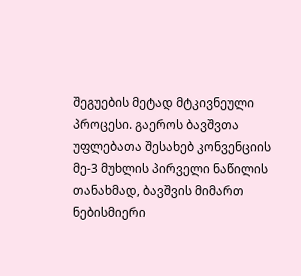შეგუების მეტად მტკივნეული პროცესი. გაეროს ბავშვთა უფლებათა შესახებ კონვენციის მე-3 მუხლის პირველი ნაწილის თანახმად, ბავშვის მიმართ ნებისმიერი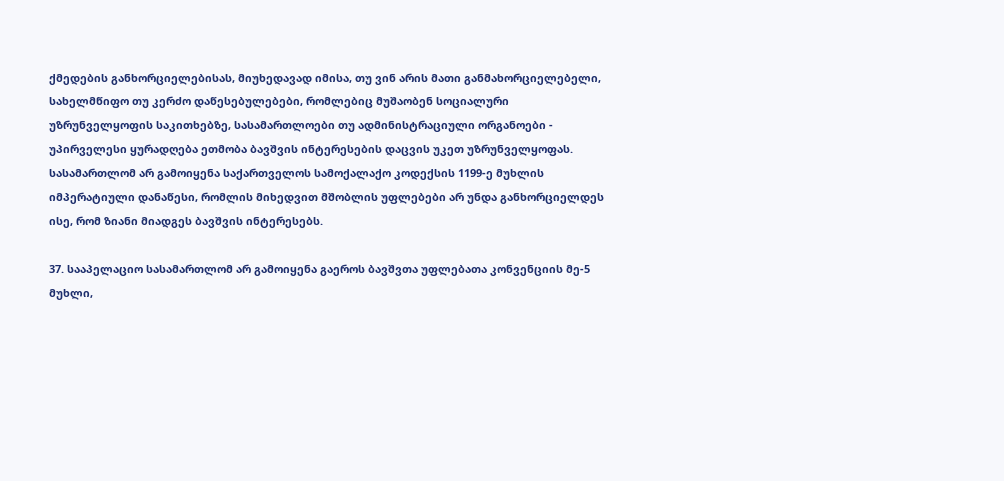ქმედების განხორციელებისას, მიუხედავად იმისა, თუ ვინ არის მათი განმახორციელებელი, სახელმწიფო თუ კერძო დაწესებულებები, რომლებიც მუშაობენ სოციალური უზრუნველყოფის საკითხებზე, სასამართლოები თუ ადმინისტრაციული ორგანოები - უპირველესი ყურადღება ეთმობა ბავშვის ინტერესების დაცვის უკეთ უზრუნველყოფას. სასამართლომ არ გამოიყენა საქართველოს სამოქალაქო კოდექსის 1199-ე მუხლის იმპერატიული დანაწესი, რომლის მიხედვით მშობლის უფლებები არ უნდა განხორციელდეს ისე, რომ ზიანი მიადგეს ბავშვის ინტერესებს.

37. სააპელაციო სასამართლომ არ გამოიყენა გაეროს ბავშვთა უფლებათა კონვენციის მე-5 მუხლი,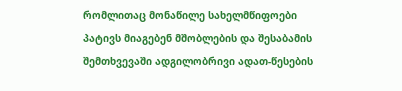რომლითაც მონაწილე სახელმწიფოები პატივს მიაგებენ მშობლების და შესაბამის შემთხვევაში ადგილობრივი ადათ-წესების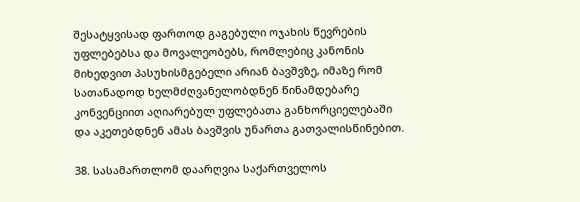შესატყვისად ფართოდ გაგებული ოჯახის წევრების უფლებებსა და მოვალეობებს, რომლებიც კანონის მიხედვით პასუხისმგებელი არიან ბავშვზე, იმაზე რომ სათანადოდ ხელმძღვანელობდნენ წინამდებარე კონვენციით აღიარებულ უფლებათა განხორციელებაში და აკეთებდნენ ამას ბავშვის უნართა გათვალისწინებით.

38. სასამართლომ დაარღვია საქართველოს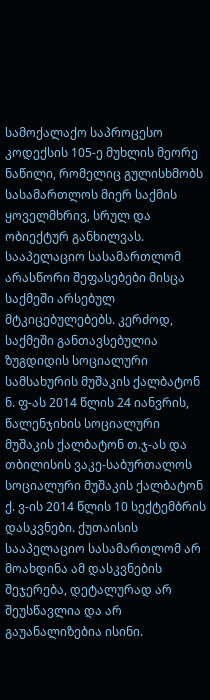სამოქალაქო საპროცესო კოდექსის 105-ე მუხლის მეორე ნაწილი, რომელიც გულისხმობს სასამართლოს მიერ საქმის ყოველმხრივ, სრულ და ობიექტურ განხილვას. სააპელაციო სასამართლომ არასწორი შეფასებები მისცა საქმეში არსებულ მტკიცებულებებს. კერძოდ, საქმეში განთავსებულია ზუგდიდის სოციალური სამსახურის მუშაკის ქალბატონ ნ. ფ-ას 2014 წლის 24 იანვრის, წალენჯიხის სოციალური მუშაკის ქალბატონ თ.ჯ-ას და თბილისის ვაკე-საბურთალოს სოციალური მუშაკის ქალბატონ ქ. ვ-ის 2014 წლის 10 სექტემბრის დასკვნები. ქუთაისის სააპელაციო სასამართლომ არ მოახდინა ამ დასკვნების შეჯერება, დეტალურად არ შეუსწავლია და არ გაუანალიზებია ისინი.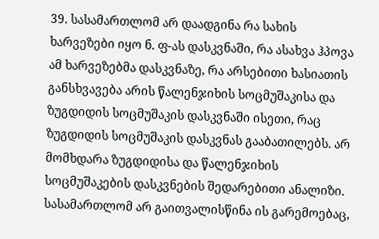39. სასამართლომ არ დაადგინა რა სახის ხარვეზები იყო ნ. ფ-ას დასკვნაში, რა ასახვა ჰპოვა ამ ხარვეზებმა დასკვნაზე, რა არსებითი ხასიათის განსხვავება არის წალენჯიხის სოცმუშაკისა და ზუგდიდის სოცმუშაკის დასკვნაში ისეთი, რაც ზუგდიდის სოცმუშაკის დასკვნას გააბათილებს. არ მომხდარა ზუგდიდისა და წალენჯიხის სოცმუშაკების დასკვნების შედარებითი ანალიზი. სასამართლომ არ გაითვალისწინა ის გარემოებაც,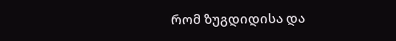რომ ზუგდიდისა და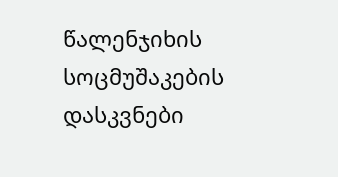წალენჯიხის სოცმუშაკების დასკვნები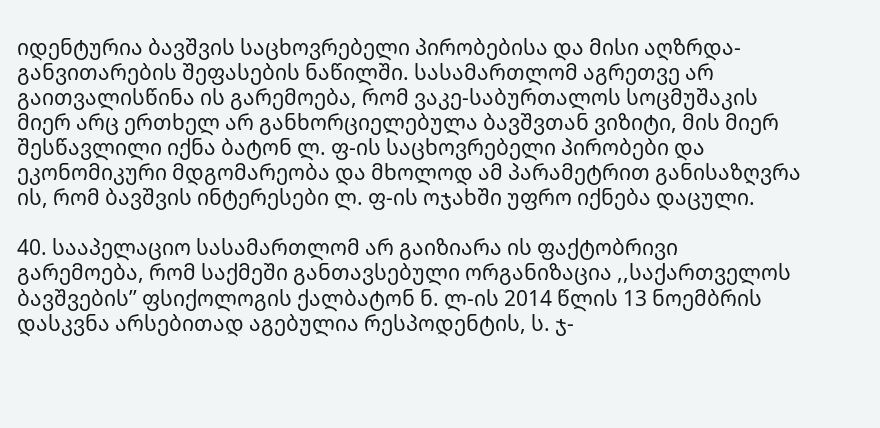იდენტურია ბავშვის საცხოვრებელი პირობებისა და მისი აღზრდა-განვითარების შეფასების ნაწილში. სასამართლომ აგრეთვე არ გაითვალისწინა ის გარემოება, რომ ვაკე-საბურთალოს სოცმუშაკის მიერ არც ერთხელ არ განხორციელებულა ბავშვთან ვიზიტი, მის მიერ შესწავლილი იქნა ბატონ ლ. ფ-ის საცხოვრებელი პირობები და ეკონომიკური მდგომარეობა და მხოლოდ ამ პარამეტრით განისაზღვრა ის, რომ ბავშვის ინტერესები ლ. ფ-ის ოჯახში უფრო იქნება დაცული.

40. სააპელაციო სასამართლომ არ გაიზიარა ის ფაქტობრივი გარემოება, რომ საქმეში განთავსებული ორგანიზაცია ,,საქართველოს ბავშვების’’ ფსიქოლოგის ქალბატონ ნ. ლ-ის 2014 წლის 13 ნოემბრის დასკვნა არსებითად აგებულია რესპოდენტის, ს. ჯ-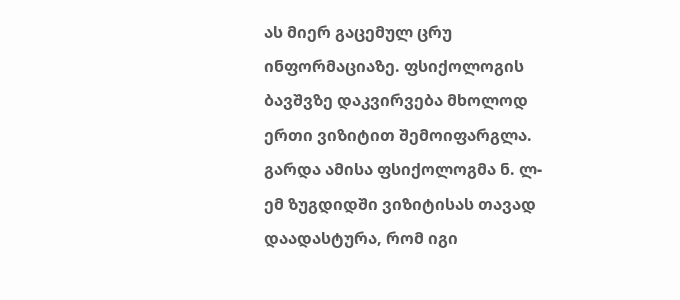ას მიერ გაცემულ ცრუ ინფორმაციაზე. ფსიქოლოგის ბავშვზე დაკვირვება მხოლოდ ერთი ვიზიტით შემოიფარგლა. გარდა ამისა ფსიქოლოგმა ნ. ლ-ემ ზუგდიდში ვიზიტისას თავად დაადასტურა, რომ იგი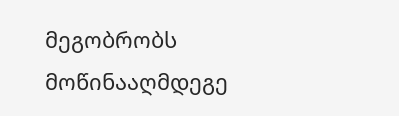მეგობრობს მოწინააღმდეგე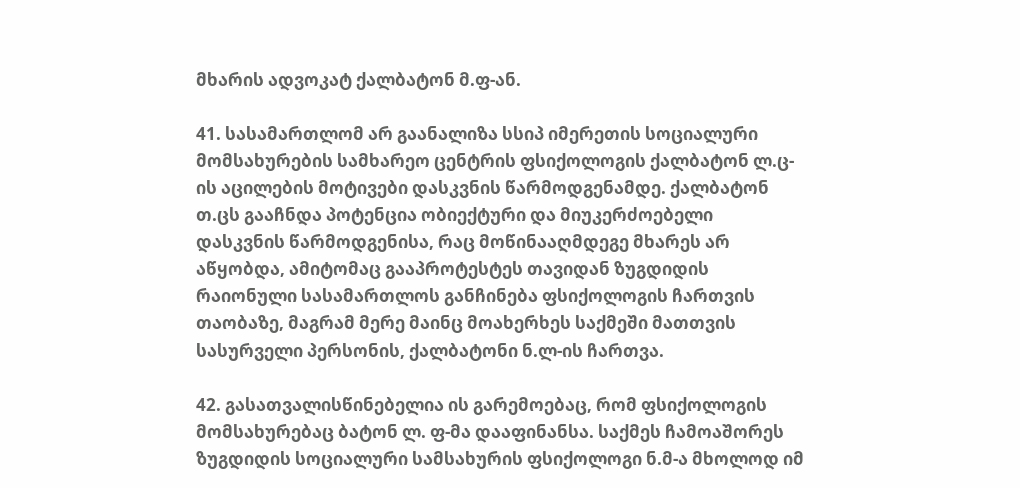მხარის ადვოკატ ქალბატონ მ.ფ-ან.

41. სასამართლომ არ გაანალიზა სსიპ იმერეთის სოციალური მომსახურების სამხარეო ცენტრის ფსიქოლოგის ქალბატონ ლ.ც-ის აცილების მოტივები დასკვნის წარმოდგენამდე. ქალბატონ თ.ცს გააჩნდა პოტენცია ობიექტური და მიუკერძოებელი დასკვნის წარმოდგენისა, რაც მოწინააღმდეგე მხარეს არ აწყობდა, ამიტომაც გააპროტესტეს თავიდან ზუგდიდის რაიონული სასამართლოს განჩინება ფსიქოლოგის ჩართვის თაობაზე, მაგრამ მერე მაინც მოახერხეს საქმეში მათთვის სასურველი პერსონის, ქალბატონი ნ.ლ-ის ჩართვა.

42. გასათვალისწინებელია ის გარემოებაც, რომ ფსიქოლოგის მომსახურებაც ბატონ ლ. ფ-მა დააფინანსა. საქმეს ჩამოაშორეს ზუგდიდის სოციალური სამსახურის ფსიქოლოგი ნ.მ-ა მხოლოდ იმ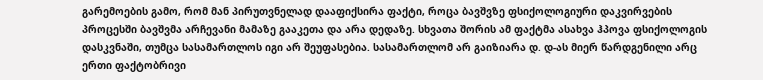გარემოების გამო, რომ მან პირუთვნელად დააფიქსირა ფაქტი, როცა ბავშვზე ფსიქოლოგიური დაკვირვების პროცესში ბავშვმა არჩევანი მამაზე გააკეთა და არა დედაზე. სხვათა შორის ამ ფაქტმა ასახვა ჰპოვა ფსიქოლოგის დასკვნაში, თუმცა სასამართლოს იგი არ შეუფასებია. სასამართლომ არ გაიზიარა დ. დ-ას მიერ წარდგენილი არც ერთი ფაქტობრივი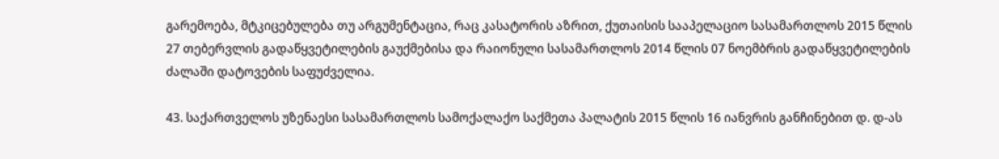გარემოება, მტკიცებულება თუ არგუმენტაცია, რაც კასატორის აზრით, ქუთაისის სააპელაციო სასამართლოს 2015 წლის 27 თებერვლის გადაწყვეტილების გაუქმებისა და რაიონული სასამართლოს 2014 წლის 07 ნოემბრის გადაწყვეტილების ძალაში დატოვების საფუძველია.

43. საქართველოს უზენაესი სასამართლოს სამოქალაქო საქმეთა პალატის 2015 წლის 16 იანვრის განჩინებით დ. დ-ას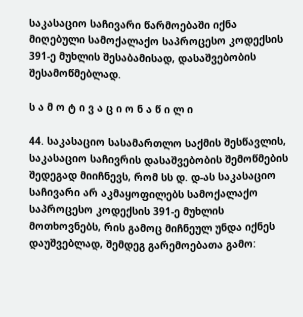საკასაციო საჩივარი წარმოებაში იქნა მიღებული სამოქალაქო საპროცესო კოდექსის 391-ე მუხლის შესაბამისად, დასაშვებობის შესამოწმებლად.

ს ა მ ო ტ ი ვ ა ც ი ო ნ ა წ ი ლ ი

44. საკასაციო სასამართლო საქმის შესწავლის, საკასაციო საჩივრის დასაშვებობის შემოწმების შედეგად მიიჩნევს, რომ სს დ. დ-ას საკასაციო საჩივარი არ აკმაყოფილებს სამოქალაქო საპროცესო კოდექსის 391-ე მუხლის მოთხოვნებს, რის გამოც მიჩნეულ უნდა იქნეს დაუშვებლად, შემდეგ გარემოებათა გამო: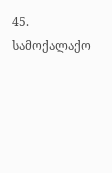45. სამოქალაქო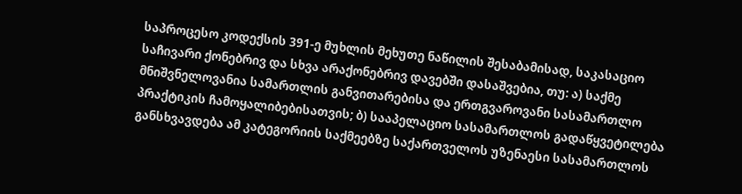საპროცესო კოდექსის 391-ე მუხლის მეხუთე ნაწილის შესაბამისად, საკასაციო საჩივარი ქონებრივ და სხვა არაქონებრივ დავებში დასაშვებია, თუ: ა) საქმე მნიშვნელოვანია სამართლის განვითარებისა და ერთგვაროვანი სასამართლო პრაქტიკის ჩამოყალიბებისათვის; ბ) სააპელაციო სასამართლოს გადაწყვეტილება განსხვავდება ამ კატეგორიის საქმეებზე საქართველოს უზენაესი სასამართლოს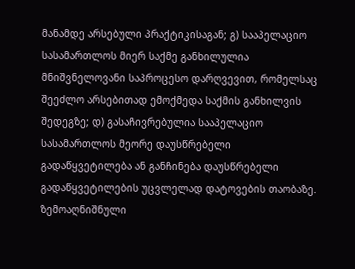მანამდე არსებული პრაქტიკისაგან; გ) სააპელაციო სასამართლოს მიერ საქმე განხილულია მნიშვნელოვანი საპროცესო დარღვევით, რომელსაც შეეძლო არსებითად ემოქმედა საქმის განხილვის შედეგზე; დ) გასაჩივრებულია სააპელაციო სასამართლოს მეორე დაუსწრებელი გადაწყვეტილება ან განჩინება დაუსწრებელი გადაწყვეტილების უცვლელად დატოვების თაობაზე. ზემოაღნიშნული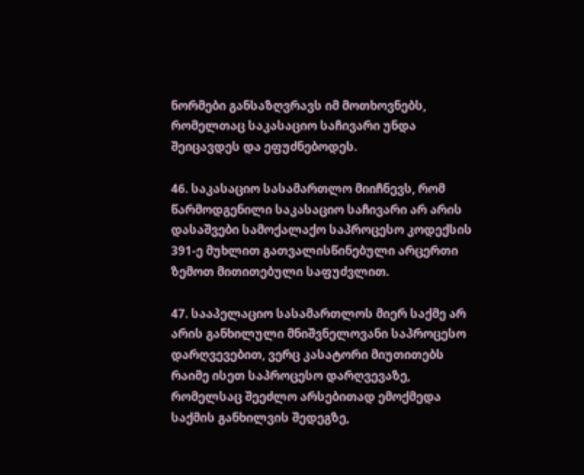ნორმები განსაზღვრავს იმ მოთხოვნებს, რომელთაც საკასაციო საჩივარი უნდა შეიცავდეს და ეფუძნებოდეს.

46. საკასაციო სასამართლო მიიჩნევს, რომ წარმოდგენილი საკასაციო საჩივარი არ არის დასაშვები სამოქალაქო საპროცესო კოდექსის 391-ე მუხლით გათვალისწინებული არცერთი ზემოთ მითითებული საფუძვლით.

47. სააპელაციო სასამართლოს მიერ საქმე არ არის განხილული მნიშვნელოვანი საპროცესო დარღვევებით, ვერც კასატორი მიუთითებს რაიმე ისეთ საპროცესო დარღვევაზე, რომელსაც შეეძლო არსებითად ემოქმედა საქმის განხილვის შედეგზე,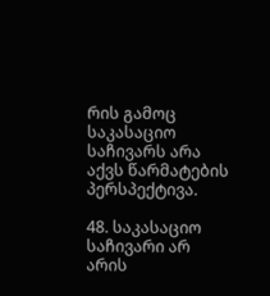რის გამოც საკასაციო საჩივარს არა აქვს წარმატების პერსპექტივა.

48. საკასაციო საჩივარი არ არის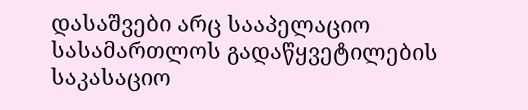დასაშვები არც სააპელაციო სასამართლოს გადაწყვეტილების საკასაციო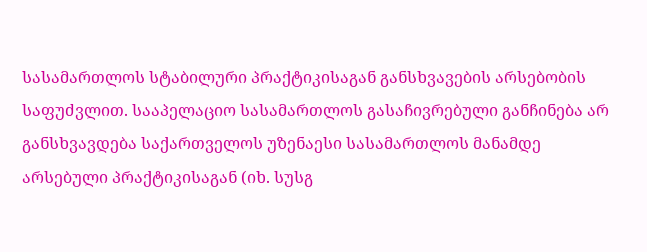სასამართლოს სტაბილური პრაქტიკისაგან განსხვავების არსებობის საფუძვლით. სააპელაციო სასამართლოს გასაჩივრებული განჩინება არ განსხვავდება საქართველოს უზენაესი სასამართლოს მანამდე არსებული პრაქტიკისაგან (იხ. სუსგ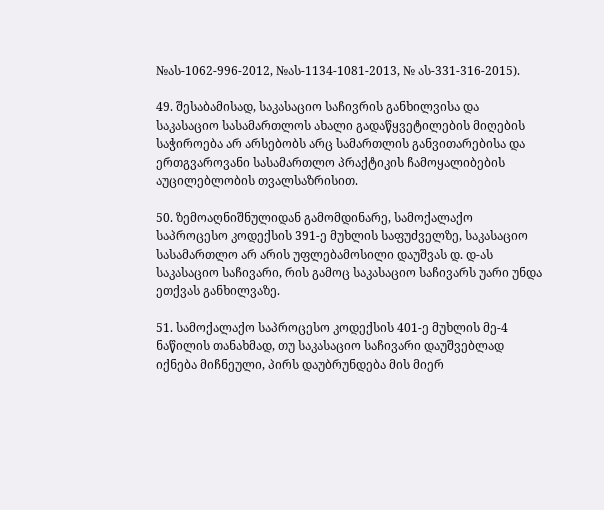№ას-1062-996-2012, №ას-1134-1081-2013, № ას-331-316-2015).

49. შესაბამისად, საკასაციო საჩივრის განხილვისა და საკასაციო სასამართლოს ახალი გადაწყვეტილების მიღების საჭიროება არ არსებობს არც სამართლის განვითარებისა და ერთგვაროვანი სასამართლო პრაქტიკის ჩამოყალიბების აუცილებლობის თვალსაზრისით.

50. ზემოაღნიშნულიდან გამომდინარე, სამოქალაქო საპროცესო კოდექსის 391-ე მუხლის საფუძველზე, საკასაციო სასამართლო არ არის უფლებამოსილი დაუშვას დ. დ-ას საკასაციო საჩივარი, რის გამოც საკასაციო საჩივარს უარი უნდა ეთქვას განხილვაზე.

51. სამოქალაქო საპროცესო კოდექსის 401-ე მუხლის მე-4 ნაწილის თანახმად, თუ საკასაციო საჩივარი დაუშვებლად იქნება მიჩნეული, პირს დაუბრუნდება მის მიერ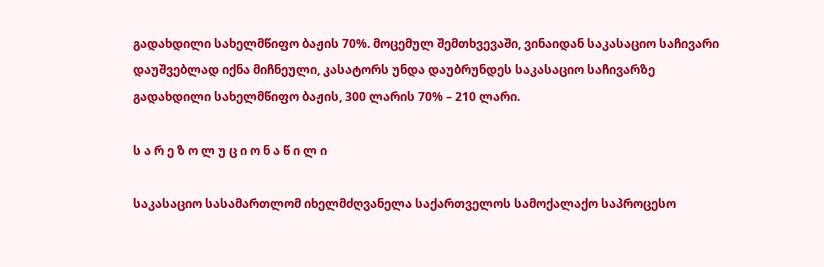გადახდილი სახელმწიფო ბაჟის 70%. მოცემულ შემთხვევაში, ვინაიდან საკასაციო საჩივარი დაუშვებლად იქნა მიჩნეული, კასატორს უნდა დაუბრუნდეს საკასაციო საჩივარზე გადახდილი სახელმწიფო ბაჟის, 300 ლარის 70% – 210 ლარი.

ს ა რ ე ზ ო ლ უ ც ი ო ნ ა წ ი ლ ი

საკასაციო სასამართლომ იხელმძღვანელა საქართველოს სამოქალაქო საპროცესო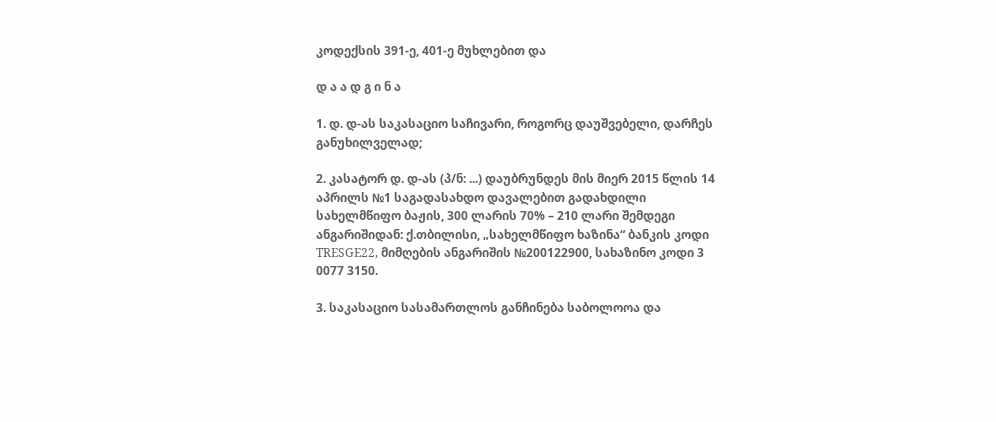კოდექსის 391-ე, 401-ე მუხლებით და

დ ა ა დ გ ი ნ ა

1. დ. დ-ას საკასაციო საჩივარი, როგორც დაუშვებელი, დარჩეს განუხილველად;

2. კასატორ დ. დ-ას (პ/ნ: ...) დაუბრუნდეს მის მიერ 2015 წლის 14 აპრილს №1 საგადასახდო დავალებით გადახდილი სახელმწიფო ბაჟის, 300 ლარის 70% – 210 ლარი შემდეგი ანგარიშიდან: ქ.თბილისი, „სახელმწიფო ხაზინა“ ბანკის კოდი TRESGE22, მიმღების ანგარიშის №200122900, სახაზინო კოდი 3 0077 3150.

3. საკასაციო სასამართლოს განჩინება საბოლოოა და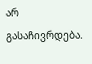არ გასაჩივრდება.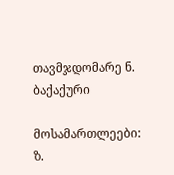თავმჯდომარე ნ. ბაქაქური

მოსამართლეები: ზ.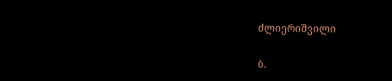ძლიერიშვილი

ბ.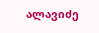ალავიძე